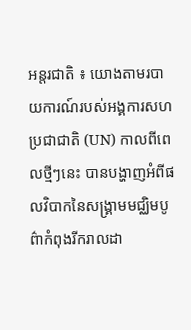អន្តរជាតិ ៖ យោងតាមរបាយការណ៍របស់អង្គការសហប្រជាជាតិ (UN) កាលពីពេលថ្មីៗនេះ បានបង្ហាញអំពីផលវិបាកនៃសង្គ្រាមមជ្ឈិមបូព៌ាកំពុងរីករាលដា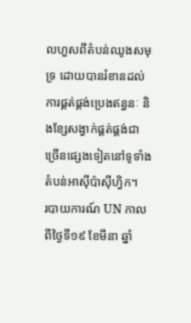លហួសពីតំបន់ឈូងសមុទ្រ ដោយបានរំខានដល់ការផ្គត់ផ្គង់ប្រេងឥន្ធនៈ និងខ្សែសង្វាក់ផ្គត់ផ្គង់ជាច្រើនផ្សេងទៀតនៅទូទាំងតំបន់អាស៊ីប៉ាស៊ីហ្វិក។
របាយការណ៍ UN កាលពីថ្ងៃទី១៩ ខែមីនា ឆ្នាំ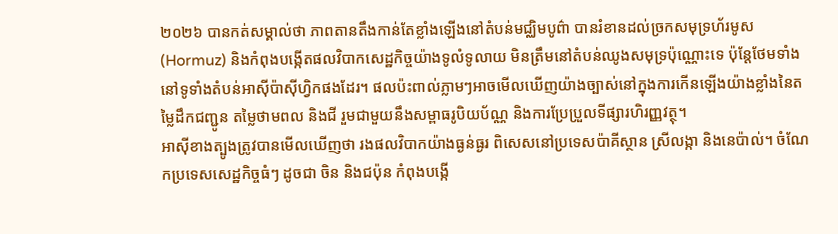២០២៦ បានកត់សម្គាល់ថា ភាពតានតឹងកាន់តែខ្លាំងឡើងនៅតំបន់មជ្ឈិមបូព៌ា បានរំខានដល់ច្រកសមុទ្រហ័រមូស (Hormuz) និងកំពុងបង្កើតផលវិបាកសេដ្ឋកិច្ចយ៉ាងទូលំទូលាយ មិនត្រឹមនៅតំបន់ឈូងសមុទ្រប៉ុណ្ណោះទេ ប៉ុន្តែថែមទាំងនៅទូទាំងតំបន់អាស៊ីប៉ាស៊ីហ្វិកផងដែរ។ ផលប៉ះពាល់ភ្លាមៗអាចមើលឃើញយ៉ាងច្បាស់នៅក្នុងការកើនឡើងយ៉ាងខ្លាំងនៃតម្លៃដឹកជញ្ជូន តម្លៃថាមពល និងជី រួមជាមួយនឹងសម្ពាធរូបិយប័ណ្ណ និងការប្រែប្រួលទីផ្សារហិរញ្ញវត្ថុ។
អាស៊ីខាងត្បូងត្រូវបានមើលឃើញថា រងផលវិបាកយ៉ាងធ្ងន់ធ្ងរ ពិសេសនៅប្រទេសប៉ាគីស្ថាន ស្រីលង្កា និងនេប៉ាល់។ ចំណែកប្រទេសសេដ្ឋកិច្ចធំៗ ដូចជា ចិន និងជប៉ុន កំពុងបង្កើ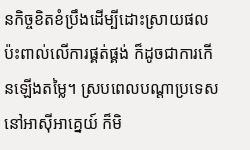នកិច្ចខិតខំប្រឹងដើម្បីដោះស្រាយផលប៉ះពាល់លើការផ្គត់ផ្គង់ ក៏ដូចជាការកើនឡើងតម្លៃ។ ស្របពេលបណ្តាប្រទេសនៅអាស៊ីអាគ្នេយ៍ ក៏មិ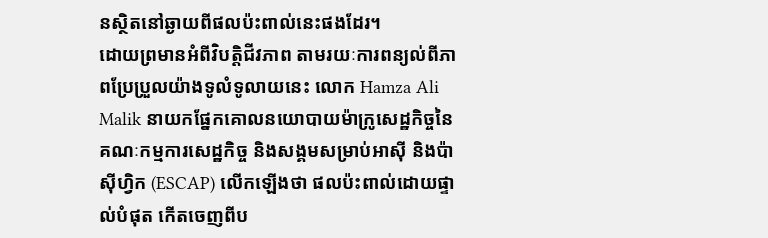នស្ថិតនៅឆ្ងាយពីផលប៉ះពាល់នេះផងដែរ។
ដោយព្រមានអំពីវិបត្តិជីវភាព តាមរយៈការពន្យល់ពីភាពប្រែប្រួលយ៉ាងទូលំទូលាយនេះ លោក Hamza Ali Malik នាយកផ្នែកគោលនយោបាយម៉ាក្រូសេដ្ឋកិច្ចនៃគណៈកម្មការសេដ្ឋកិច្ច និងសង្គមសម្រាប់អាស៊ី និងប៉ាស៊ីហ្វិក (ESCAP) លើកឡើងថា ផលប៉ះពាល់ដោយផ្ទាល់បំផុត កើតចេញពីប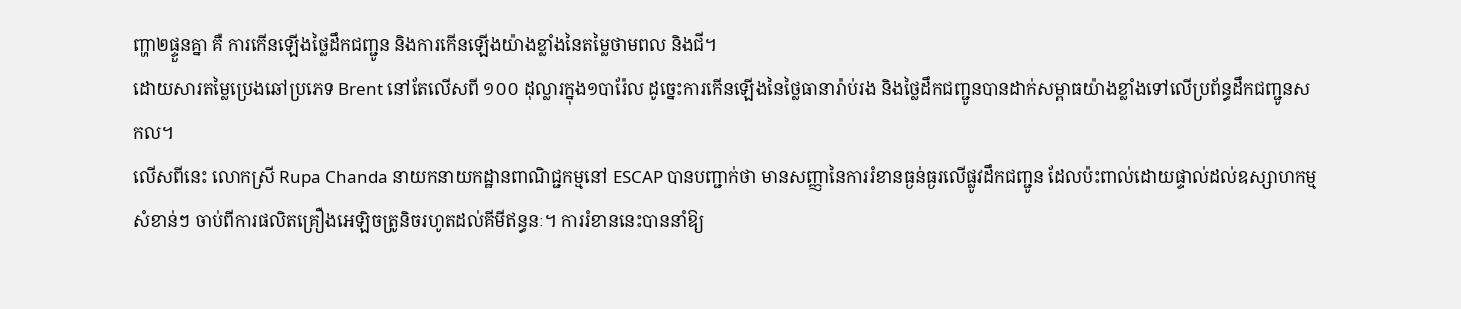ញ្ហា២ផ្ទួនគ្នា គឺ ការកើនឡើងថ្លៃដឹកជញ្ជូន និងការកើនឡើងយ៉ាងខ្លាំងនៃតម្លៃថាមពល និងជី។
ដោយសារតម្លៃប្រេងឆៅប្រភេទ Brent នៅតែលើសពី ១០០ ដុល្លារក្នុង១បារ៉ែល ដូច្នេះការកើនឡើងនៃថ្លៃធានារ៉ាប់រង និងថ្លៃដឹកជញ្ជូនបានដាក់សម្ពាធយ៉ាងខ្លាំងទៅលើប្រព័ន្ធដឹកជញ្ជូនសកល។
លើសពីនេះ លោកស្រី Rupa Chanda នាយកនាយកដ្ឋានពាណិជ្ជកម្មនៅ ESCAP បានបញ្ជាក់ថា មានសញ្ញានៃការរំខានធ្ងន់ធ្ងរលើផ្លូវដឹកជញ្ជូន ដែលប៉ះពាល់ដោយផ្ទាល់ដល់ឧស្សាហកម្មសំខាន់ៗ ចាប់ពីការផលិតគ្រឿងអេឡិចត្រូនិចរហូតដល់គីមីឥន្ធនៈ។ ការរំខាននេះបាននាំឱ្យ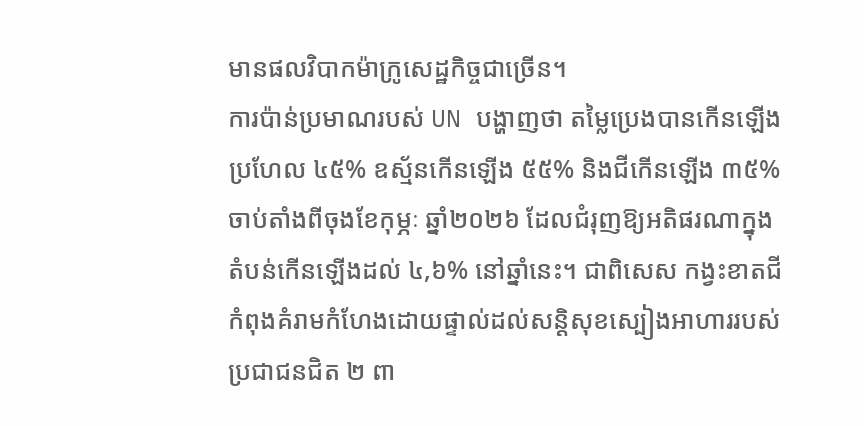មានផលវិបាកម៉ាក្រូសេដ្ឋកិច្ចជាច្រើន។
ការប៉ាន់ប្រមាណរបស់ UN បង្ហាញថា តម្លៃប្រេងបានកើនឡើងប្រហែល ៤៥% ឧស្ម័នកើនឡើង ៥៥% និងជីកើនឡើង ៣៥% ចាប់តាំងពីចុងខែកុម្ភៈ ឆ្នាំ២០២៦ ដែលជំរុញឱ្យអតិផរណាក្នុងតំបន់កើនឡើងដល់ ៤,៦% នៅឆ្នាំនេះ។ ជាពិសេស កង្វះខាតជីកំពុងគំរាមកំហែងដោយផ្ទាល់ដល់សន្តិសុខស្បៀងអាហាររបស់ប្រជាជនជិត ២ ពា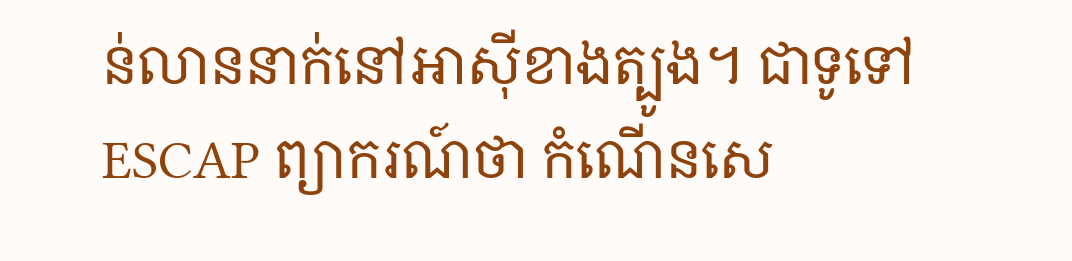ន់លាននាក់នៅអាស៊ីខាងត្បូង។ ជាទូទៅ ESCAP ព្យាករណ៍ថា កំណើនសេ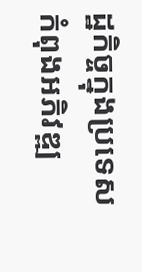ដ្ឋកិច្ចក្នុងប្រទេសកំពុងអភិវឌ្ឍ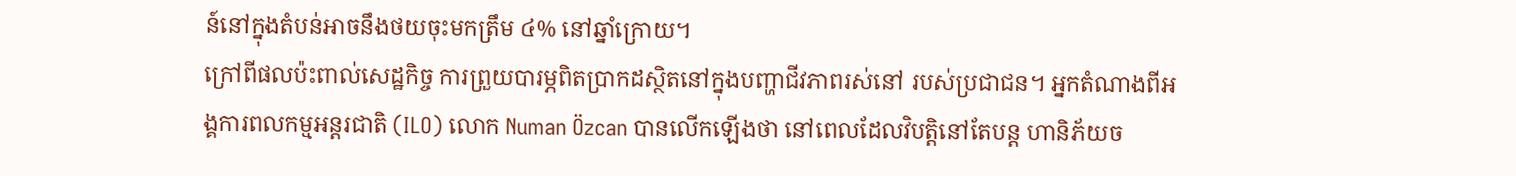ន៍នៅក្នុងតំបន់អាចនឹងថយចុះមកត្រឹម ៤% នៅឆ្នាំក្រោយ។
ក្រៅពីផលប៉ះពាល់សេដ្ឋកិច្ច ការព្រួយបារម្ភពិតប្រាកដស្ថិតនៅក្នុងបញ្ហាជីវភាពរស់នៅ របស់ប្រជាជន។ អ្នកតំណាងពីអង្គការពលកម្មអន្តរជាតិ (ILO) លោក Numan Özcan បានលើកឡើងថា នៅពេលដែលវិបត្តិនៅតែបន្ត ហានិភ័យច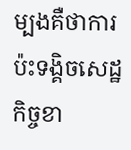ម្បងគឺថាការប៉ះទង្គិចសេដ្ឋកិច្ចខា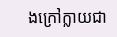ងក្រៅក្លាយជា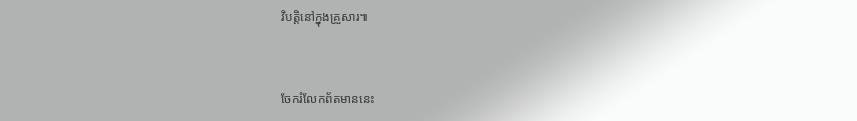វិបត្តិនៅក្នុងគ្រួសារ៕


ចែករំលែកព័តមាននេះ